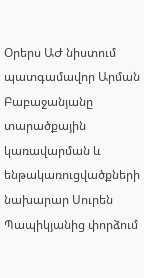Օրերս ԱԺ նիստում պատգամավոր Արման Բաբաջանյանը տարածքային կառավարման և ենթակառուցվածքների նախարար Սուրեն Պապիկյանից փորձում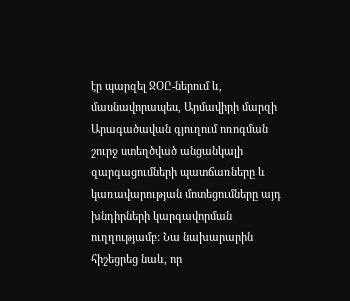էր պարզել ՋՕԸ-ներում և, մասնավորապես, Արմավիրի մարզի Արագածավան գյուղում ոռոգման շուրջ ստեղծված անցանկալի զարգացումների պատճառները և կառավարության մոտեցումները այդ խնդիրների կարգավորման ուղղությամբ: Նա նախարարին հիշեցրեց նաև, որ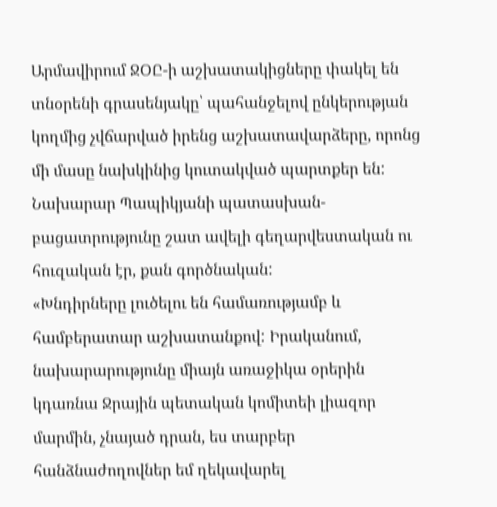Արմավիրում ՋՕԸ-ի աշխատակիցները փակել են տնօրենի գրասենյակը՝ պահանջելով ընկերության կողմից չվճարված իրենց աշխատավարձերը, որոնց մի մասը նախկինից կուտակված պարտքեր են: Նախարար Պապիկյանի պատասխան-բացատրությունը շատ ավելի գեղարվեստական ու հուզական էր, քան գործնական:
«Խնդիրները լուծելու են համառությամբ և համբերատար աշխատանքով: Իրականում, նախարարությունը միայն առաջիկա օրերին կդառնա Ջրային պետական կոմիտեի լիազոր մարմին, չնայած դրան, ես տարբեր հանձնաժողովներ եմ ղեկավարել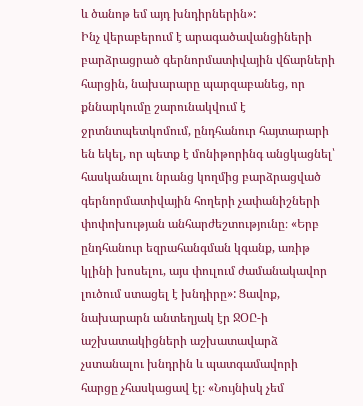և ծանոթ եմ այդ խնդիրներին»:
Ինչ վերաբերում է արագածավանցիների բարձրացրած գերնորմատիվային վճարների հարցին, նախարարը պարզաբանեց, որ քննարկումը շարունակվում է ջրտնտպետկոմում, ընդհանուր հայտարարի են եկել, որ պետք է մոնիթորինգ անցկացնել՝ հասկանալու նրանց կողմից բարձրացված գերնորմատիվային հողերի չափանիշների փոփոխության անհարժեշտությունը։ «Երբ ընդհանուր եզրահանգման կգանք, առիթ կլինի խոսելու, այս փուլում ժամանակավոր լուծում ստացել է խնդիրը»: Ցավոք, նախարարն անտեղյակ էր ՋՕԸ-ի աշխատակիցների աշխատավարձ չստանալու խնդրին և պատգամավորի հարցը չհասկացավ էլ։ «Նույնիսկ չեմ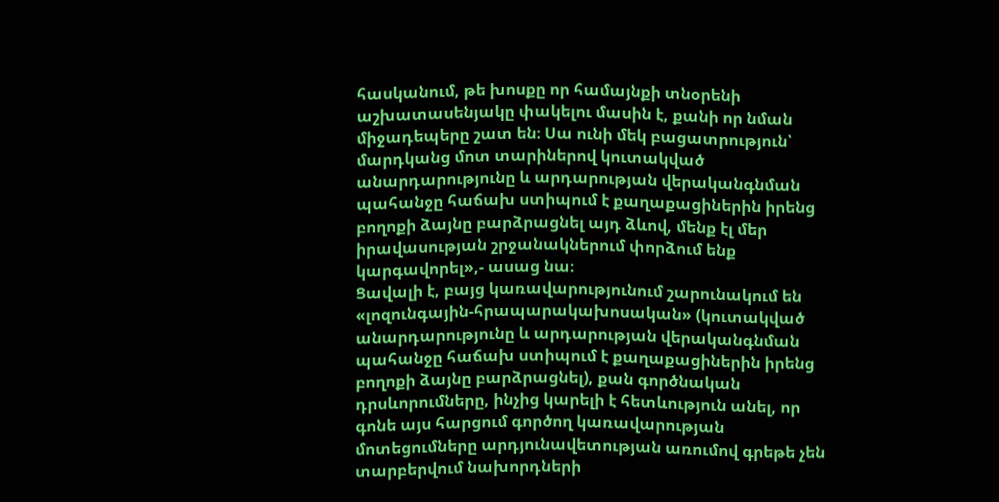հասկանում, թե խոսքը որ համայնքի տնօրենի աշխատասենյակը փակելու մասին է, քանի որ նման միջադեպերը շատ են։ Սա ունի մեկ բացատրություն՝ մարդկանց մոտ տարիներով կուտակված անարդարությունը և արդարության վերականգնման պահանջը հաճախ ստիպում է քաղաքացիներին իրենց բողոքի ձայնը բարձրացնել այդ ձևով, մենք էլ մեր իրավասության շրջանակներում փորձում ենք կարգավորել»,- ասաց նա։
Ցավալի է, բայց կառավարությունում շարունակում են «լոզունգային-հրապարակախոսական» (կուտակված անարդարությունը և արդարության վերականգնման պահանջը հաճախ ստիպում է քաղաքացիներին իրենց բողոքի ձայնը բարձրացնել), քան գործնական դրսևորումները, ինչից կարելի է հետևություն անել, որ գոնե այս հարցում գործող կառավարության մոտեցումները արդյունավետության առումով գրեթե չեն տարբերվում նախորդների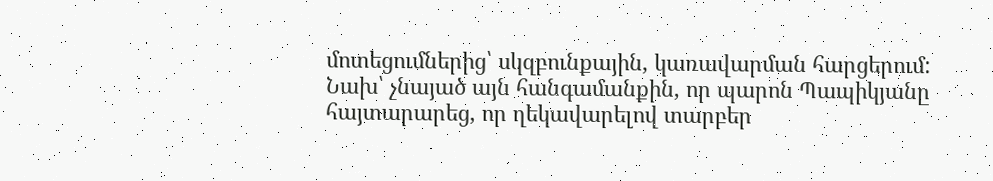մոտեցումներից՝ սկզբունքային, կառավարման հարցերում:
Նախ՝ չնայած այն հանգամանքին, որ պարոն Պապիկյանը հայտարարեց, որ ղեկավարելով տարբեր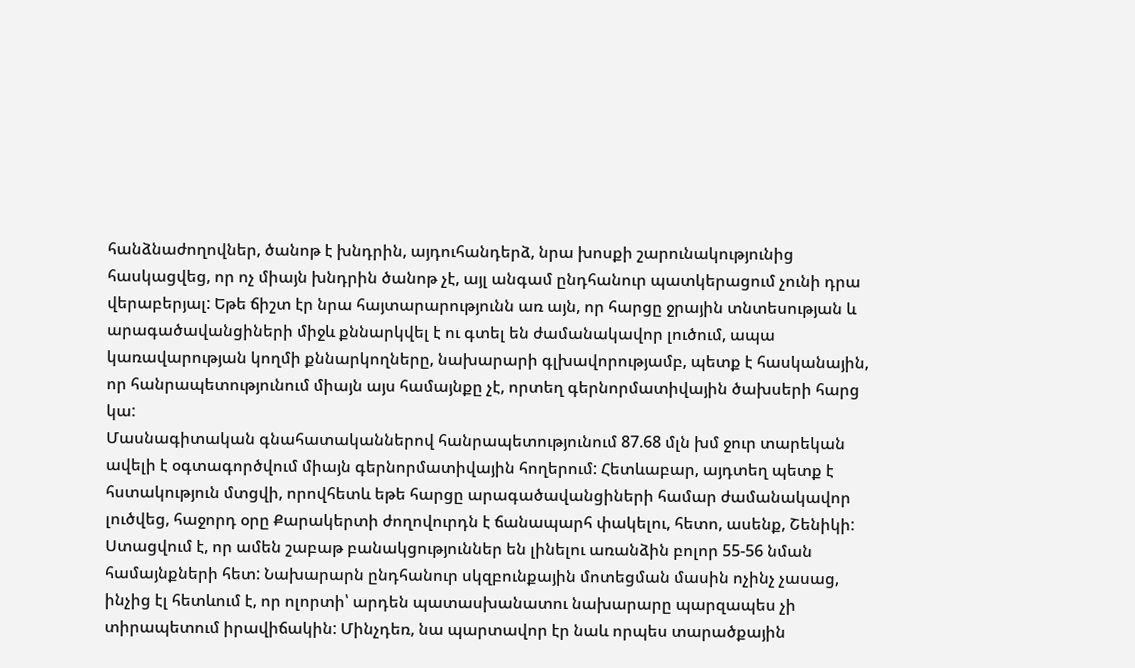հանձնաժողովներ, ծանոթ է խնդրին, այդուհանդերձ, նրա խոսքի շարունակությունից հասկացվեց, որ ոչ միայն խնդրին ծանոթ չէ, այլ անգամ ընդհանուր պատկերացում չունի դրա վերաբերյալ: Եթե ճիշտ էր նրա հայտարարությունն առ այն, որ հարցը ջրային տնտեսության և արագածավանցիների միջև քննարկվել է ու գտել են ժամանակավոր լուծում, ապա կառավարության կողմի քննարկողները, նախարարի գլխավորությամբ, պետք է հասկանային, որ հանրապետությունում միայն այս համայնքը չէ, որտեղ գերնորմատիվային ծախսերի հարց կա:
Մասնագիտական գնահատականներով հանրապետությունում 87.68 մլն խմ ջուր տարեկան ավելի է օգտագործվում միայն գերնորմատիվային հողերում: Հետևաբար, այդտեղ պետք է հստակություն մտցվի, որովհետև եթե հարցը արագածավանցիների համար ժամանակավոր լուծվեց, հաջորդ օրը Քարակերտի ժողովուրդն է ճանապարհ փակելու, հետո, ասենք, Շենիկի: Ստացվում է, որ ամեն շաբաթ բանակցություններ են լինելու առանձին բոլոր 55-56 նման համայնքների հետ: Նախարարն ընդհանուր սկզբունքային մոտեցման մասին ոչինչ չասաց, ինչից էլ հետևում է, որ ոլորտի՝ արդեն պատասխանատու նախարարը պարզապես չի տիրապետում իրավիճակին: Մինչդեռ, նա պարտավոր էր նաև որպես տարածքային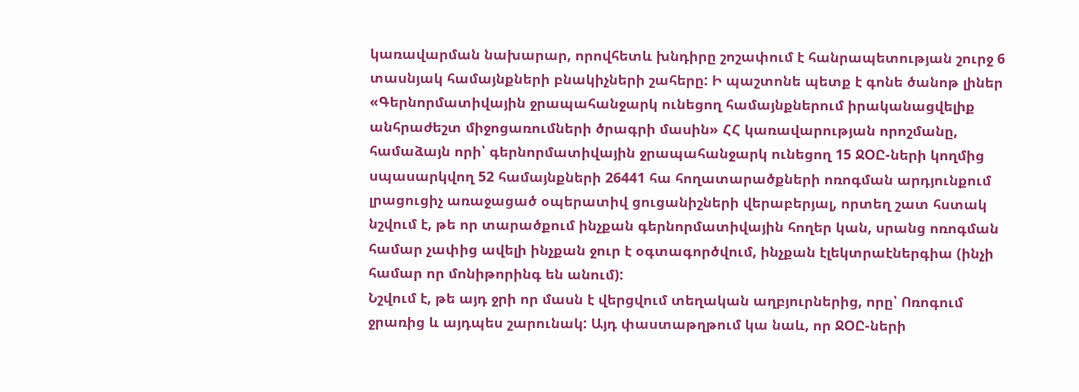կառավարման նախարար, որովհետև խնդիրը շոշափում է հանրապետության շուրջ 6 տասնյակ համայնքների բնակիչների շահերը: Ի պաշտոնե պետք է գոնե ծանոթ լիներ «Գերնորմատիվային ջրապահանջարկ ունեցող համայնքներում իրականացվելիք անհրաժեշտ միջոցառումների ծրագրի մասին» ՀՀ կառավարության որոշմանը, համաձայն որի՝ գերնորմատիվային ջրապահանջարկ ունեցող 15 ՋՕԸ-ների կողմից սպասարկվող 52 համայնքների 26441 հա հողատարածքների ոռոգման արդյունքում լրացուցիչ առաջացած օպերատիվ ցուցանիշների վերաբերյալ, որտեղ շատ հստակ նշվում է, թե որ տարածքում ինչքան գերնորմատիվային հողեր կան, սրանց ոռոգման համար չափից ավելի ինչքան ջուր է օգտագործվում, ինչքան էլեկտրաէներգիա (ինչի համար որ մոնիթորինգ են անում):
Նշվում է, թե այդ ջրի որ մասն է վերցվում տեղական աղբյուրներից, որը՝ Ոռոգում ջրառից և այդպես շարունակ: Այդ փաստաթղթում կա նաև, որ ՋՕԸ-ների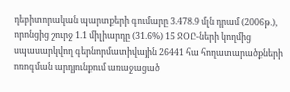դեբիտորական պարտքերի գումարը 3.478.9 մլն դրամ (2006թ.), որոնցից շուրջ 1.1 միլիարդը (31.6%) 15 ՋՕԸ-ների կողմից սպասարկվող գերնորմատիվային 26441 հա հողատարածքների ոռոգման արդյունքում առաջացած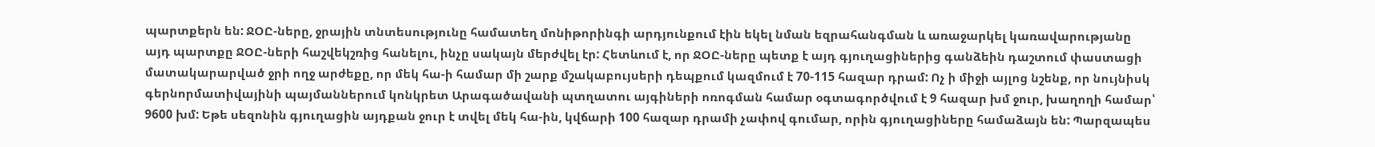պարտքերն են: ՋՕԸ-ները, ջրային տնտեսությունը համատեղ մոնիթորինգի արդյունքում էին եկել նման եզրահանգման և առաջարկել կառավարությանը այդ պարտքը ՋՕԸ-ների հաշվեկշռից հանելու, ինչը սակայն մերժվել էր: Հետևում է, որ ՋՕԸ-ները պետք է այդ գյուղացիներից գանձեին դաշտում փաստացի մատակարարված ջրի ողջ արժեքը, որ մեկ հա-ի համար մի շարք մշակաբույսերի դեպքում կազմում է 70-115 հազար դրամ: Ոչ ի միջի այլոց նշենք, որ նույնիսկ գերնորմատիվայինի պայմաններում կոնկրետ Արագածավանի պտղատու այգիների ոռոգման համար օգտագործվում է 9 հազար խմ ջուր, խաղողի համար՝ 9600 խմ: Եթե սեզոնին գյուղացին այդքան ջուր է տվել մեկ հա-ին, կվճարի 100 հազար դրամի չափով գումար, որին գյուղացիները համաձայն են: Պարզապես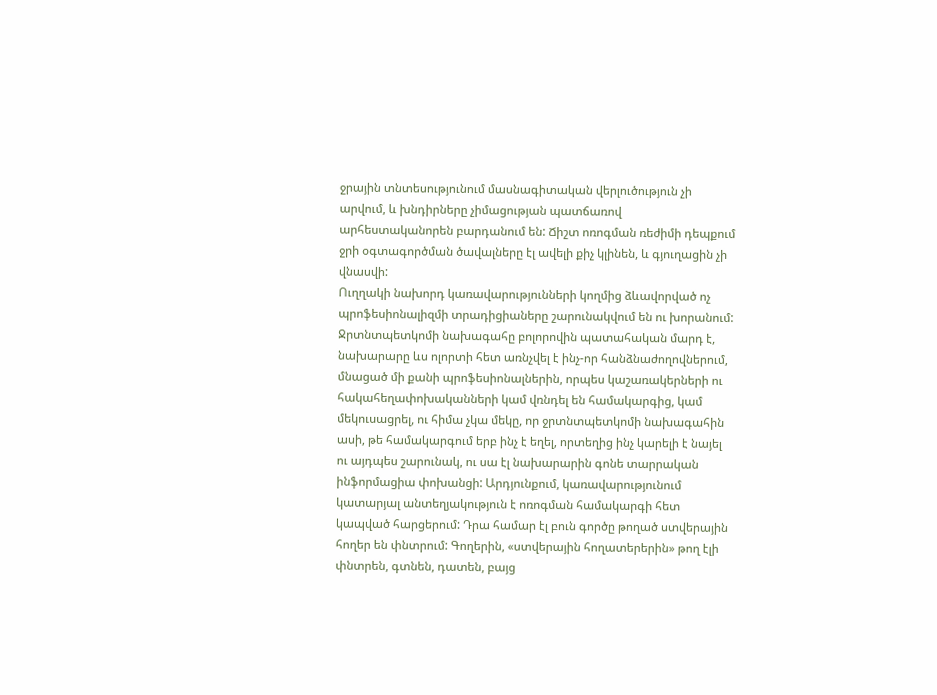ջրային տնտեսությունում մասնագիտական վերլուծություն չի արվում, և խնդիրները չիմացության պատճառով արհեստականորեն բարդանում են: Ճիշտ ոռոգման ռեժիմի դեպքում ջրի օգտագործման ծավալները էլ ավելի քիչ կլինեն, և գյուղացին չի վնասվի:
Ուղղակի նախորդ կառավարությունների կողմից ձևավորված ոչ պրոֆեսիոնալիզմի տրադիցիաները շարունակվում են ու խորանում: Ջրտնտպետկոմի նախագահը բոլորովին պատահական մարդ է, նախարարը ևս ոլորտի հետ առնչվել է ինչ-որ հանձնաժողովներում, մնացած մի քանի պրոֆեսիոնալներին, որպես կաշառակերների ու հակահեղափոխականների կամ վռնդել են համակարգից, կամ մեկուսացրել, ու հիմա չկա մեկը, որ ջրտնտպետկոմի նախագահին ասի, թե համակարգում երբ ինչ է եղել, որտեղից ինչ կարելի է նայել ու այդպես շարունակ, ու սա էլ նախարարին գոնե տարրական ինֆորմացիա փոխանցի: Արդյունքում, կառավարությունում կատարյալ անտեղյակություն է ոռոգման համակարգի հետ կապված հարցերում: Դրա համար էլ բուն գործը թողած ստվերային հողեր են փնտրում: Գողերին, «ստվերային հողատերերին» թող էլի փնտրեն, գտնեն, դատեն, բայց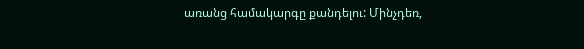առանց համակարգը քանդելու: Մինչդեռ,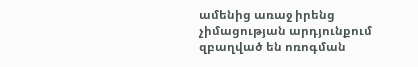ամենից առաջ իրենց չիմացության արդյունքում զբաղված են ոռոգման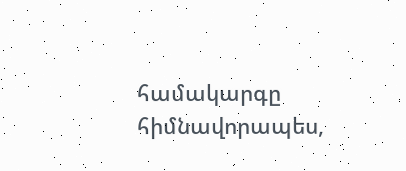համակարգը հիմնավորապես,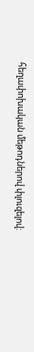հեղափոխական մեթոդներով փլուզելով: